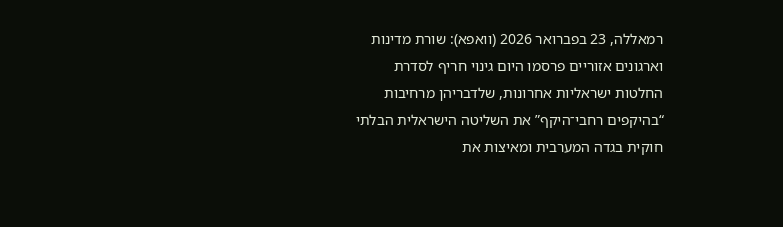רמאללה, 23 בפברואר 2026 (וואפא): שורת מדינות וארגונים אזוריים פרסמו היום גינוי חריף לסדרת החלטות ישראליות אחרונות, שלדבריהן מרחיבות “בהיקפים רחבי־היקף” את השליטה הישראלית הבלתי חוקית בגדה המערבית ומאיצות את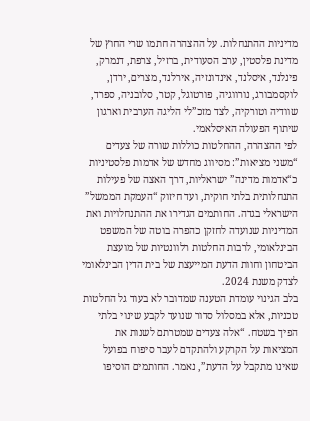מדיניות ההתנחלות. על ההצהרה חתמו שרי החוץ של מדינת פלסטין, ערב הסעודית, ברזיל, צרפת, דנמרק, פינלנד, איסלנד, אינדונזיה, אירלנד, מצרים, ירדן, לוקסמבורג, נורווגיה, פורטוגל, קטר, סלובניה, ספרד, שוודיה וטורקיה, לצד מזכ”לי הליגה הערבית וארגון שיתוף הפעולה האיסלאמי.
לפי ההצהרה, ההחלטות כוללות שורה של צעדים “משני מציאות”: מסיווג מחדש של אדמות פלסטיניות כ“אדמות מדינה” ישראליות, דרך האצה של פעילות התנחלותית בלתי חוקית, ועד חיזוק “העמקת הממשל” הישראלי בגדה. החותמים הגדירו את ההתנחלויות ואת המדיניות שנועדה לחזקן כהפרה בוטה של המשפט הבינלאומי, לרבות החלטות רלוונטיות של מועצת הביטחון וחוות הדעת המייעצת של בית הדין הבינלאומי לצדק משנת 2024.
בלב הגינוי עומדת הטענה שמדובר לא בעוד גל החלטות טכניות, אלא במסלול סדור שנועד לקבע שינוי בלתי הפיך בשטח. “אלה צעדים שמטרתם לשנות את המציאות על הקרקע ולהתקדם לעבר סיפוח בפועל שאינו מתקבל על הדעת”, נאמר. החותמים הוסיפו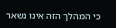כי המהלך הזה אינו נשאר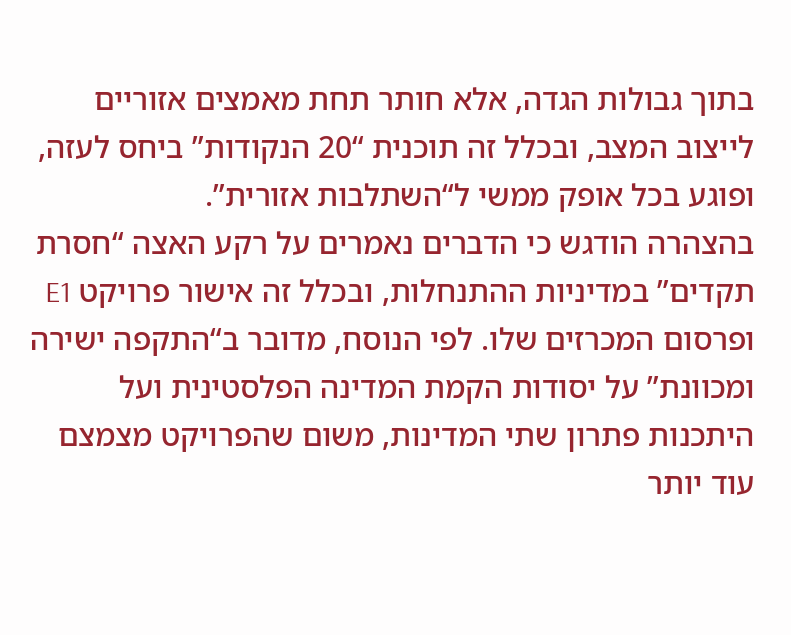בתוך גבולות הגדה, אלא חותר תחת מאמצים אזוריים לייצוב המצב, ובכלל זה תוכנית “20 הנקודות” ביחס לעזה, ופוגע בכל אופק ממשי ל“השתלבות אזורית”.
בהצהרה הודגש כי הדברים נאמרים על רקע האצה “חסרת תקדים” במדיניות ההתנחלות, ובכלל זה אישור פרויקט E1 ופרסום המכרזים שלו. לפי הנוסח, מדובר ב“התקפה ישירה ומכוונת” על יסודות הקמת המדינה הפלסטינית ועל היתכנות פתרון שתי המדינות, משום שהפרויקט מצמצם עוד יותר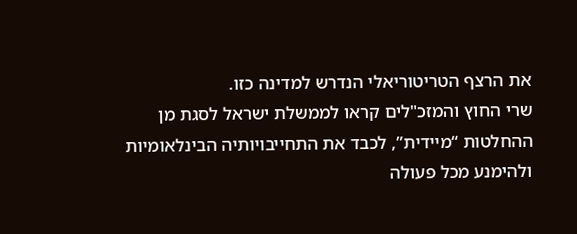את הרצף הטריטוריאלי הנדרש למדינה כזו.
שרי החוץ והמזכ"לים קראו לממשלת ישראל לסגת מן ההחלטות “מיידית”, לכבד את התחייבויותיה הבינלאומיות ולהימנע מכל פעולה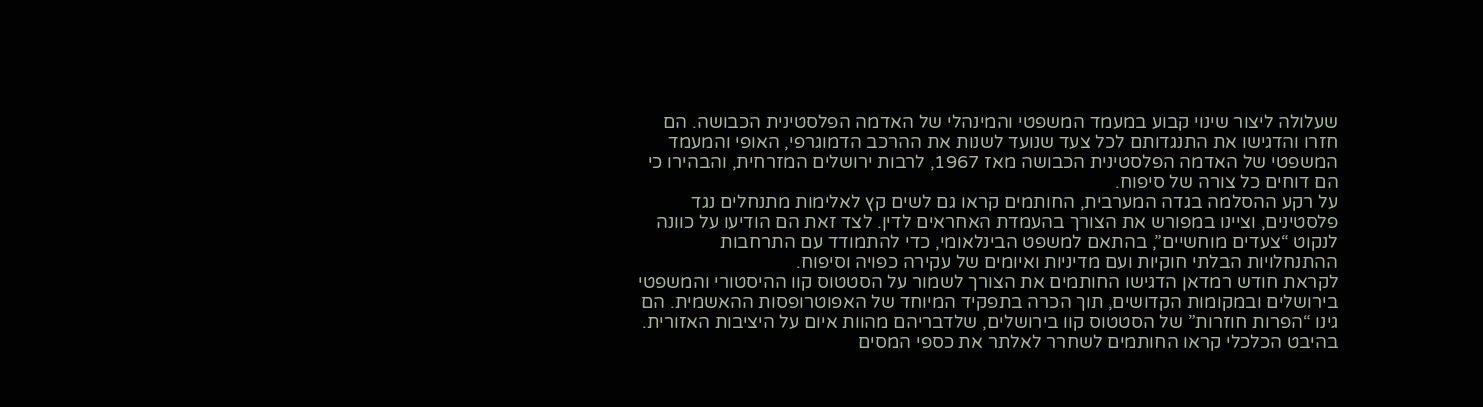שעלולה ליצור שינוי קבוע במעמד המשפטי והמינהלי של האדמה הפלסטינית הכבושה. הם חזרו והדגישו את התנגדותם לכל צעד שנועד לשנות את ההרכב הדמוגרפי, האופי והמעמד המשפטי של האדמה הפלסטינית הכבושה מאז 1967, לרבות ירושלים המזרחית, והבהירו כי הם דוחים כל צורה של סיפוח.
על רקע ההסלמה בגדה המערבית, החותמים קראו גם לשים קץ לאלימות מתנחלים נגד פלסטינים, וציינו במפורש את הצורך בהעמדת האחראים לדין. לצד זאת הם הודיעו על כוונה לנקוט “צעדים מוחשיים”, בהתאם למשפט הבינלאומי, כדי להתמודד עם התרחבות ההתנחלויות הבלתי חוקיות ועם מדיניות ואיומים של עקירה כפויה וסיפוח.
לקראת חודש רמדאן הדגישו החותמים את הצורך לשמור על הסטטוס קוו ההיסטורי והמשפטי בירושלים ובמקומות הקדושים, תוך הכרה בתפקיד המיוחד של האפוטרופסות ההאשמית. הם גינו “הפרות חוזרות” של הסטטוס קוו בירושלים, שלדבריהם מהוות איום על היציבות האזורית.
בהיבט הכלכלי קראו החותמים לשחרר לאלתר את כספי המסים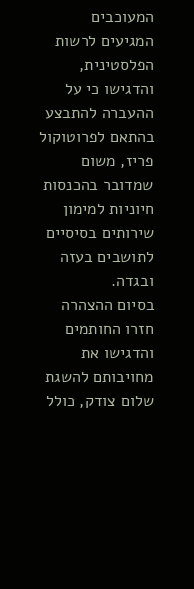המעוכבים המגיעים לרשות הפלסטינית, והדגישו כי על ההעברה להתבצע בהתאם לפרוטוקול פריז, משום שמדובר בהכנסות חיוניות למימון שירותים בסיסיים לתושבים בעזה ובגדה.
בסיום ההצהרה חזרו החותמים והדגישו את מחויבותם להשגת שלום צודק, כולל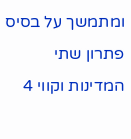ומתמשך על בסיס פתרון שתי המדינות וקווי 4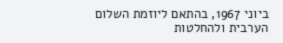ביוני 1967, בהתאם ליוזמת השלום הערבית ולהחלטות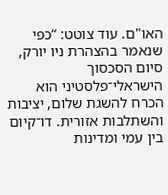האו"ם. עוד צוטט: “כפי שנאמר בהצהרת ניו יורק, סיום הסכסוך הישראלי־פלסטיני הוא הכרח להשגת שלום, יציבות והשתלבות אזורית. דו־קיום בין עמי ומדינות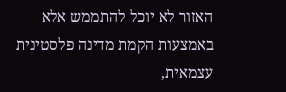האזור לא יוכל להתממש אלא באמצעות הקמת מדינה פלסטינית עצמאית,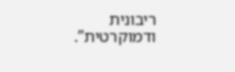ריבונית ודמוקרטית”.